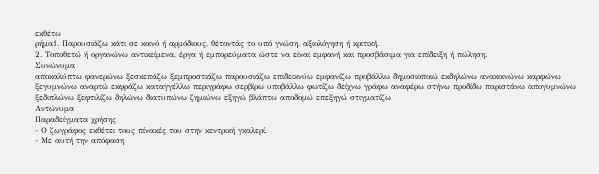εκθέτω
ρήμα1. Παρουσιάζω κάτι σε κοινό ή αρμόδιους, θέτοντάς το υπό γνώση, αξιολόγηση ή κριτική.
2. Τοποθετώ ή οργανώνω αντικείμενα, έργα ή εμπορεύματα ώστε να είναι εμφανή και προσβάσιμα για επίδειξη ή πώληση.
Συνώνυμα
αποκαλύπτω φανερώνω ξεσκεπάζω ξεμπροστιάζω παρουσιάζω επιδεικνύω εμφανίζω προβάλλω δημοσιοποιώ εκδηλώνω ανακοινώνω καρφώνω ξεγυμνώνω αναρτώ εκφράζω καταγγέλλω περιγράφω σερβίρω υποβάλλω φωτίζω δείχνω γράφω αναφέρω στήνω προδίδω παριστάνω απογυμνώνω ξεδιπλώνω ξεφτιλίζω δηλώνω διατυπώνω ζημιώνω εξηγώ βλάπτω αποδομώ επεξηγώ στιγματίζω
Αντώνυμα
Παραδείγματα χρήσης
- Ο ζωγράφος εκθέτει τους πίνακές του στην κεντρική γκαλερί.
- Με αυτή την απόφαση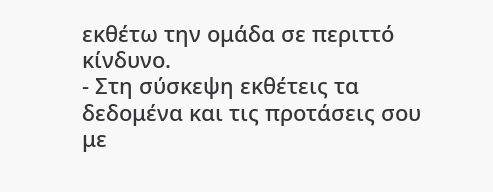εκθέτω την ομάδα σε περιττό κίνδυνο.
- Στη σύσκεψη εκθέτεις τα δεδομένα και τις προτάσεις σου με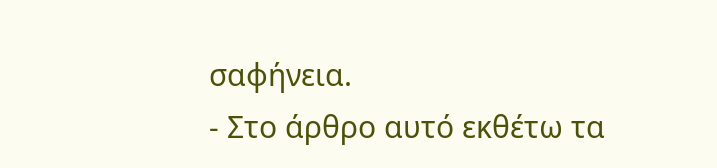σαφήνεια.
- Στο άρθρο αυτό εκθέτω τα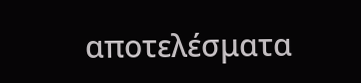αποτελέσματα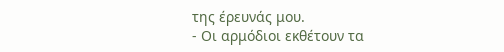της έρευνάς μου.
- Οι αρμόδιοι εκθέτουν τα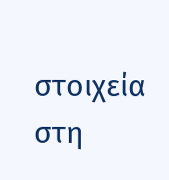στοιχεία στη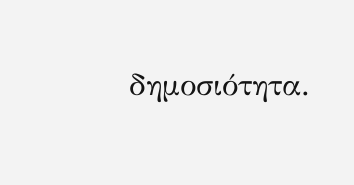δημοσιότητα.